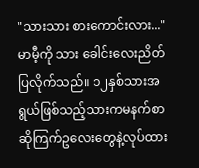"သားသား စားကောင်းလား..."
မာမီ့ကို သား ခေါင်းလေးညိတ်ပြလိုက်သည်။ ၁၂နှစ်သားအရွယ်ဖြစ်သည့်သားကမနက်စာဆိုကြက်ဥလေးတွေနဲ့လုပ်ထား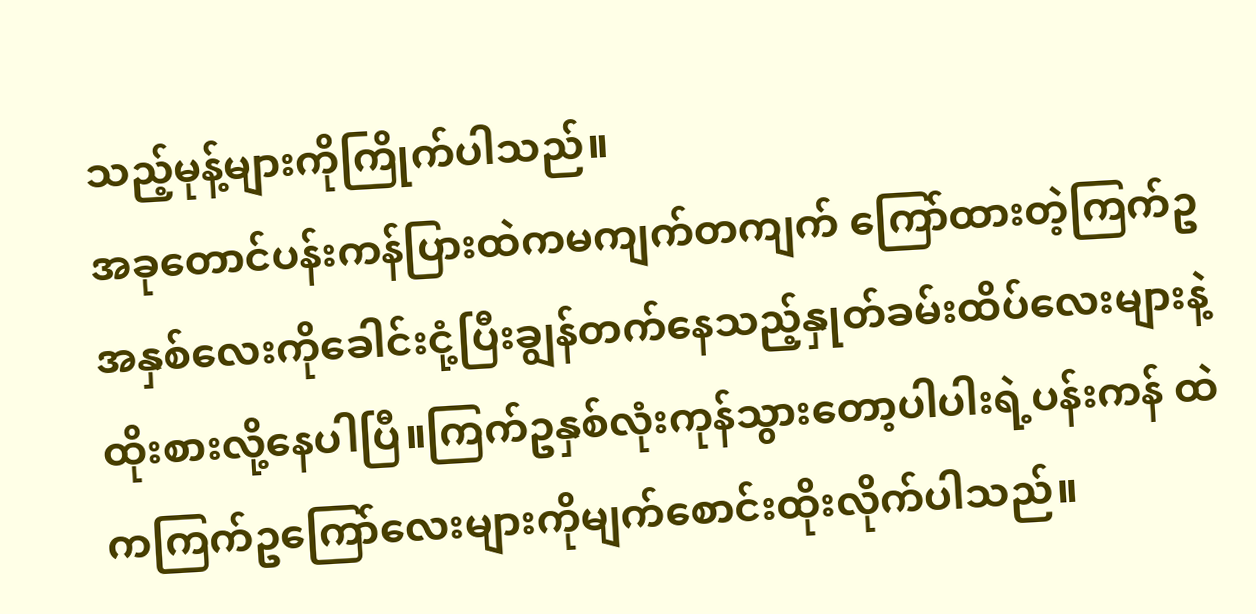သည့်မုန့်များကိုကြိုက်ပါသည်။
အခုတောင်ပန်းကန်ပြားထဲကမကျက်တကျက် ကြော်ထားတဲ့ကြက်ဥအနှစ်လေးကိုခေါင်းငုံ့ပြီးချွန်တက်နေသည့်နှုတ်ခမ်းထိပ်လေးများနဲ့ထိုးစားလို့နေပါပြီ။ကြက်ဥနှစ်လုံးကုန်သွားတော့ပါပါးရဲ့ပန်းကန် ထဲကကြက်ဥကြော်လေးများကိုမျက်စောင်းထိုးလိုက်ပါသည်။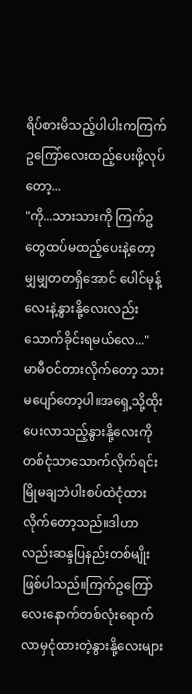ရိပ်စားမိသည့်ပါပါးကကြက်ဥကြော်လေးထည့်ပေးဖို့လုပ်တော့...
"ကို...သားသားကို ကြက်ဥတွေထပ်မထည့်ပေးနဲ့တော့ မျှမျှတတရှိအောင် ပေါင်မုန့်လေးနဲ့နွားနို့လေးလည်းသောက်ခိုင်းရမယ်လေ..."
မာမီဝင်တားလိုက်တော့ သားမပျော်တော့ပါ။အရှေ့သို့ထိုးပေးလာသည့်နွားနို့လေးကိုတစ်ငုံသာသောက်လိုက်ရင်းမြိုမချဘဲပါးစပ်ထဲငုံထားလိုက်တော့သည်။ဒါဟာလည်းဆန္ဒပြနည်းတစ်မျိုးဖြစ်ပါသည်။ကြက်ဥကြော်လေးနောက်တစ်လုံးရောက်လာမှငုံထားတဲ့နွားနို့လေးများ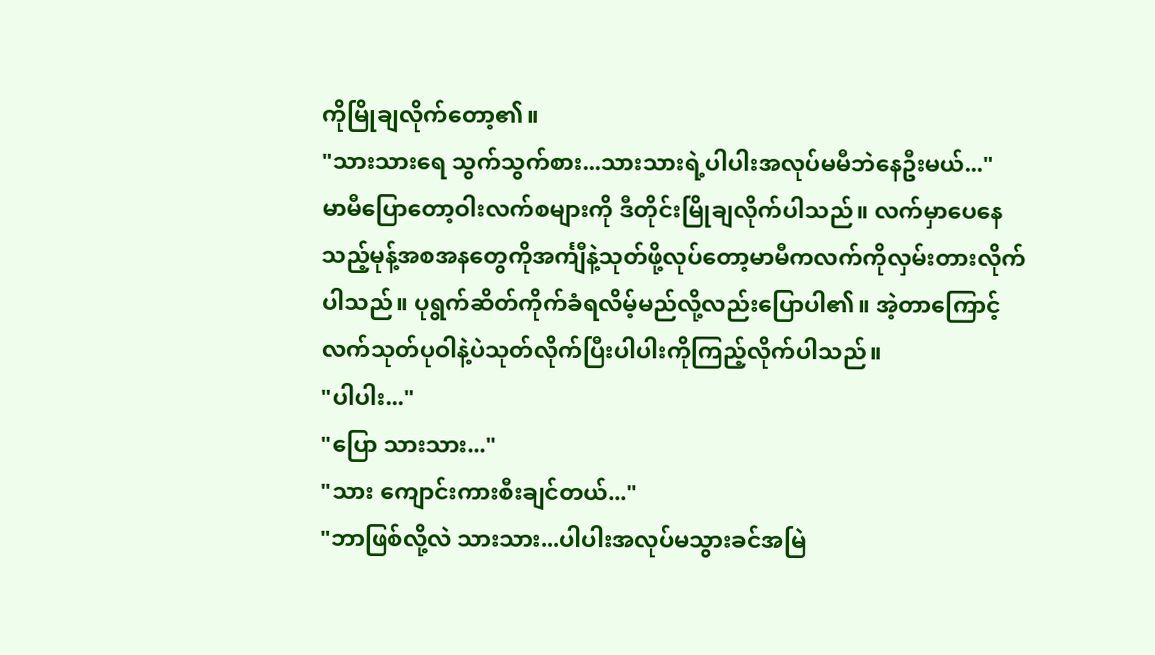ကိုမြိုချလိုက်တော့၏။
"သားသားရေ သွက်သွက်စား...သားသားရဲ့ပါပါးအလုပ်မမီဘဲနေဦးမယ်..."
မာမီပြောတော့ဝါးလက်စများကို ဒီတိုင်းမြိုချလိုက်ပါသည်။ လက်မှာပေနေသည့်မုန့်အစအနတွေကိုအင်္ကျီနဲ့သုတ်ဖို့လုပ်တော့မာမီကလက်ကိုလှမ်းတားလိုက်ပါသည်။ ပုရွက်ဆိတ်ကိုက်ခံရလိမ့်မည်လို့လည်းပြောပါ၏။ အဲ့တာကြောင့်လက်သုတ်ပုဝါနဲ့ပဲသုတ်လိုက်ပြီးပါပါးကိုကြည့်လိုက်ပါသည်။
"ပါပါး..."
"ပြော သားသား..."
"သား ကျောင်းကားစီးချင်တယ်..."
"ဘာဖြစ်လို့လဲ သားသား...ပါပါးအလုပ်မသွားခင်အမြဲ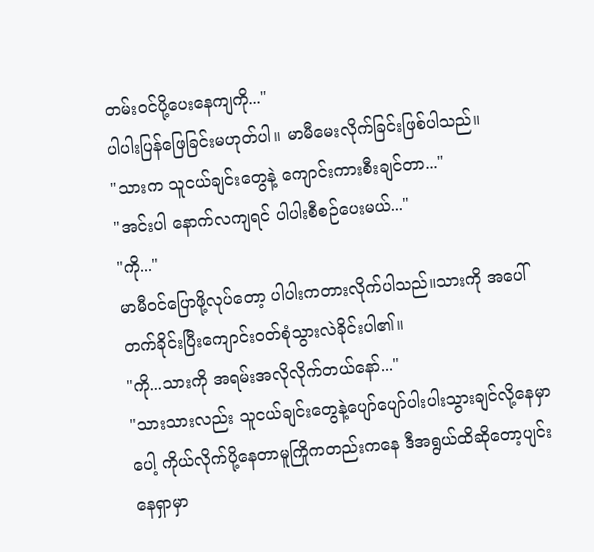တမ်းဝင်ပို့ပေးနေကျကို..."
ပါပါးပြန်ဖြေခြင်းမဟုတ်ပါ။ မာမီမေးလိုက်ခြင်းဖြစ်ပါသည်။
"သားက သူငယ်ချင်းတွေနဲ့ ကျောင်းကားစီးချင်တာ..."
"အင်းပါ နောက်လကျရင် ပါပါးစီစဉ်ပေးမယ်..."
"ကို..."
မာမီဝင်ပြောဖို့လုပ်တော့ ပါပါးကတားလိုက်ပါသည်။သားကို အပေါ်တက်ခိုင်းပြီးကျောင်းဝတ်စုံသွားလဲခိုင်းပါ၏။
"ကို...သားကို အရမ်းအလိုလိုက်တယ်နော်..."
"သားသားလည်း သူငယ်ချင်းတွေနဲ့ပျော်ပျော်ပါးပါးသွားချင်လို့နေမှာပေါ့ ကိုယ်လိုက်ပို့နေတာမူကြိုကတည်းကနေ ဒီအရွယ်ထိဆိုတော့ပျင်းနေရှာမှာ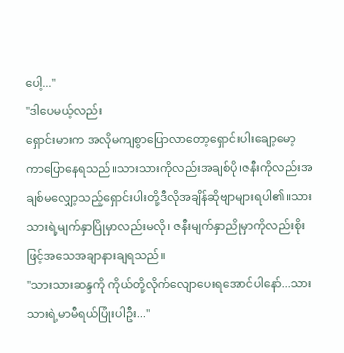ပေါ့..."
"ဒါပေမယ့်လည်း
ရှောင်းမားက အလိုမကျစွာပြောလာတော့ရှောင်းပါးချော့မော့ကာပြောနေရသည်။သားသားကိုလည်းအချစ်ပို၊ဇနီးကိုလည်းအချစ်မလျှော့သည့်ရှောင်းပါးတို့ဒီလိုအချိန်ဆိုဗျာများရပါ၏။သားသားရဲ့မျက်နှာပြိုမှာလည်းမလို၊ ဇနီးမျက်နှာညိုမှာကိုလည်းစိုးဖြင့်အသေအချာနားချရသည်။
"သားသားဆန္ဒကို ကိုယ်တို့လိုက်လျောပေးရအောင်ပါနော်...သားသားရဲ့မာမီရယ်ပြုံးပါဦး..."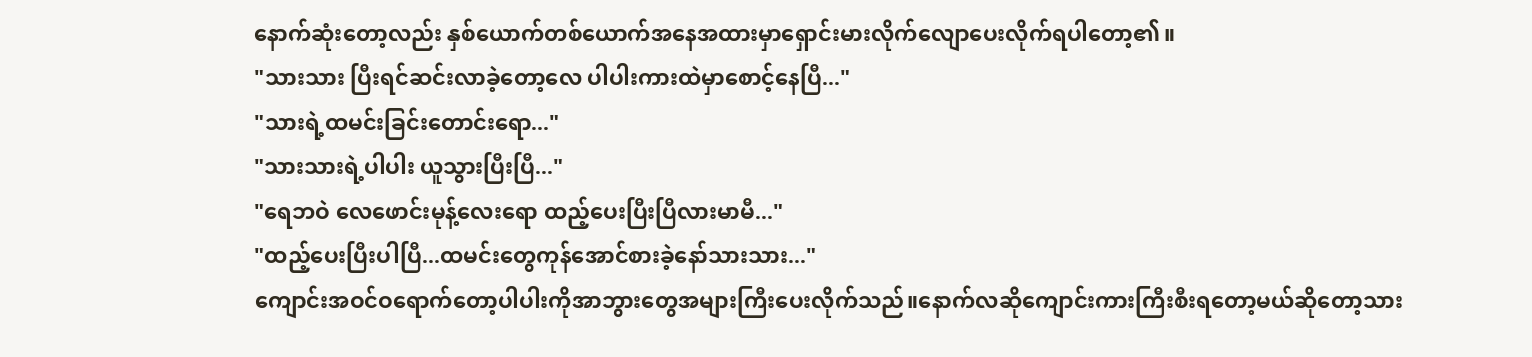နောက်ဆုံးတော့လည်း နှစ်ယောက်တစ်ယောက်အနေအထားမှာရှောင်းမားလိုက်လျောပေးလိုက်ရပါတော့၏။
"သားသား ပြီးရင်ဆင်းလာခဲ့တော့လေ ပါပါးကားထဲမှာစောင့်နေပြီ..."
"သားရဲ့ထမင်းခြင်းတောင်းရော..."
"သားသားရဲ့ပါပါး ယူသွားပြီးပြီ..."
"ရေဘဝဲ လေဖောင်းမုန့်လေးရော ထည့်ပေးပြီးပြီလားမာမီ..."
"ထည့်ပေးပြီးပါပြီ...ထမင်းတွေကုန်အောင်စားခဲ့နော်သားသား..."
ကျောင်းအဝင်ဝရောက်တော့ပါပါးကိုအာဘွားတွေအများကြီးပေးလိုက်သည်။နောက်လဆိုကျောင်းကားကြီးစီးရတော့မယ်ဆိုတော့သား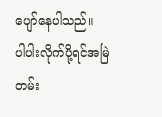ပျော်နေပါသည်။
ပါပါးလိုက်ပို့ရင်အမြဲတမ်း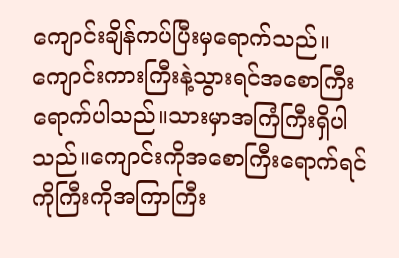ကျောင်းချိန်ကပ်ပြီးမှရောက်သည်။ကျောင်းကားကြီးနဲ့သွားရင်အစောကြီးရောက်ပါသည်။သားမှာအကြံကြီးရှိပါသည်။ကျောင်းကိုအစောကြီးရောက်ရင် ကိုကြီးကိုအကြာကြီး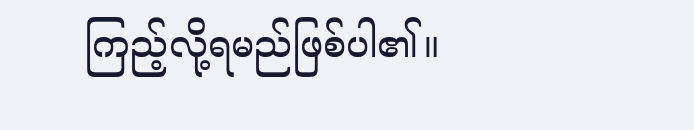ကြည့်လို့ရမည်ဖြစ်ပါ၏။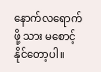နောက်လရောက်ဖို့ သား မစောင့်နိုင်တော့ပါ။